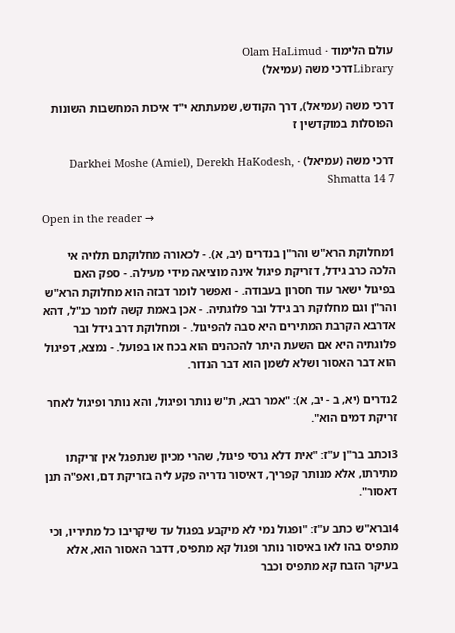עולם הלימוד · Olam HaLimud
Libraryדרכי משה (עמיאל)

דרכי משה (עמיאל), דרך הקודש, שמעתתא י"ד איכות המחשבות השונות הפוסלות במוקדשין ז

דרכי משה (עמיאל) · Darkhei Moshe (Amiel), Derekh HaKodesh, Shmatta 14 7

Open in the reader →

1מחלוקת הרא"ש והר"ן בנדרים (יב, א). - לכאורה מחלוקתם תלויה אי הלכה כרב גידל, דזריקת פיגול אינה מוציאה מידי מעילה. - ספק האם בפיגול ישאר עוד חסרון בעבודה. - ואפשר לומר דבזה הוא מחלוקת הרא"ש והר"ן וגם מחלוקת רב גידל ובר פלוגתיה. - אכן באמת קשה לומר כנ"ל, דהא אדרבא הקרבת המתירים היא סבה להפיגול. - ומחלוקת דרב גידל ובר פלוגתיה היא אם השעת היתר להכהנים הוא בכח או בפועל. - נמצא, דפיגול הוא דבר האסור ושלא לשמן הוא דבר הנדור.

2נדרים (יא, ב - יב, א): "אמר רבא, ת"ש נותר ופיגול, והא נותר ופיגול לאחר זריקת דמים הוא".

3וכתב בר"ן ע"ז: "אית דלא גרסי פיגול, שהרי מכיון שנתפגל אין זריקתו מתירתו, אלא מנותר קפריך, דאיסור נדריה פקע ליה בזריקת דם, ואפ"ה תנן דאסור".

4וברא"ש כתב ע"ז: "ופגול נמי לא מיקבע בפגול עד שיקריבו כל מתיריו, וכי מתפיס בהו לאו באיסור נותר ופגול קא מתפיס, דדבר האסור הוא, אלא בעיקר הזבח קא מתפיס וכבר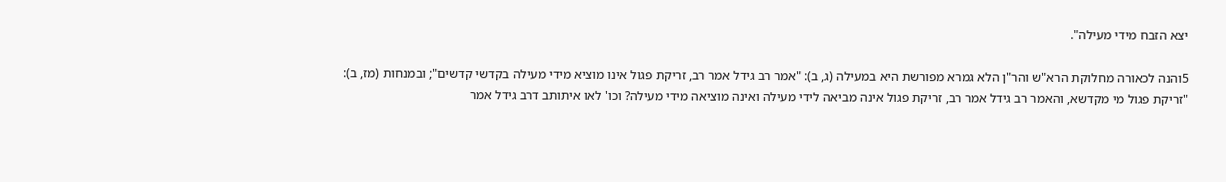יצא הזבח מידי מעילה".

5והנה לכאורה מחלוקת הרא"ש והר"ן הלא גמרא מפורשת היא במעילה (ג, ב): "אמר רב גידל אמר רב, זריקת פגול אינו מוציא מידי מעילה בקדשי קדשים"; ובמנחות (מז, ב): "זריקת פגול מי מקדשא, והאמר רב גידל אמר רב, זריקת פגול אינה מביאה לידי מעילה ואינה מוציאה מידי מעילה? וכו' לאו איתותב דרב גידל אמר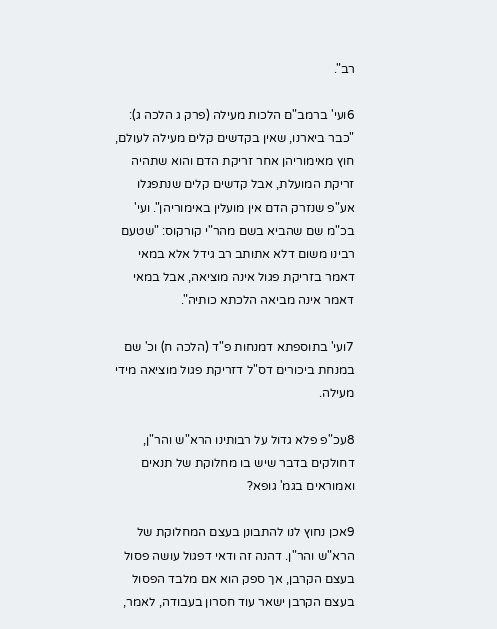רב".

6ועי' ברמב"ם הלכות מעילה (פרק ג הלכה ג): "כבר ביארנו, שאין בקדשים קלים מעילה לעולם, חוץ מאימוריהן אחר זריקת הדם והוא שתהיה זריקת המועלת, אבל קדשים קלים שנתפגלו אע"פ שנזרק הדם אין מועלין באימוריהן". ועי' בכ"מ שם שהביא בשם מהר"י קורקוס: "שטעם רבינו משום דלא אתותב רב גידל אלא במאי דאמר בזריקת פגול אינה מוציאה, אבל במאי דאמר אינה מביאה הלכתא כותיה".

7ועי' בתוספתא דמנחות פ"ד (הלכה ח) וכ' שם במנחת ביכורים דס"ל דזריקת פגול מוציאה מידי מעילה.

8עכ"פ פלא גדול על רבותינו הרא"ש והר"ן, דחולקים בדבר שיש בו מחלוקת של תנאים ואמוראים בגמ' גופא?

9אכן נחוץ לנו להתבונן בעצם המחלוקת של הרא"ש והר"ן. דהנה זה ודאי דפגול עושה פסול בעצם הקרבן, אך ספק הוא אם מלבד הפסול בעצם הקרבן ישאר עוד חסרון בעבודה, לאמר,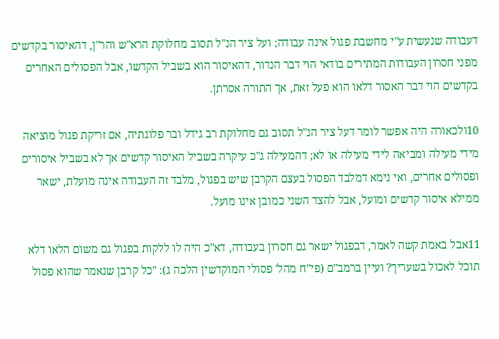דעבודה שנעשית ע"י מחשבת פגול אינה עבודה; ועל ציר הנ"ל תסוב מחלוקת הרא"ש והר"ן, דהאיסור בקדשים מפני חסרון העבודות המתירים בודאי הוי דבר הנדור, דהאיסור הוא בשביל הקדשו, אבל הפסולים האחרים בקדשים הוי דבר האסור דלאו הוא פעל זאת, אך התורה אסרתן.

10ולכאורה היה אפשר לומר דעל ציר הנ"ל תסוב גם מחלוקת רב גידל ובר פלוגתיה, אם זריקת פגול מוציאה מידי מעילה ומביאה לידי מעילה או לא; דהמעילה ג"כ עיקרה בשביל האיסור קדשים אך לא בשביל איסורים ופסולים אחרים, ואי נימא דמלבד הפסול בעצם הקרבן שיש בפגול, מלבד זה העבודה אינה מועלת, ישאר ממילא איסור קדשים ומועל, אבל להצד השני כמובן אינו מועל.

11אבל באמת קשה לאמר, דבפגול ישאר גם חסרון בעבודה, דא"כ היה לו ללקות בפגול גם משום הלאו דלא תוכל לאכול בשעריך? ועיין ברמב"ם (פי"ח מהל' פסולי המוקדשין הלכה ג): "כל קרבן שנאמר שהוא פסול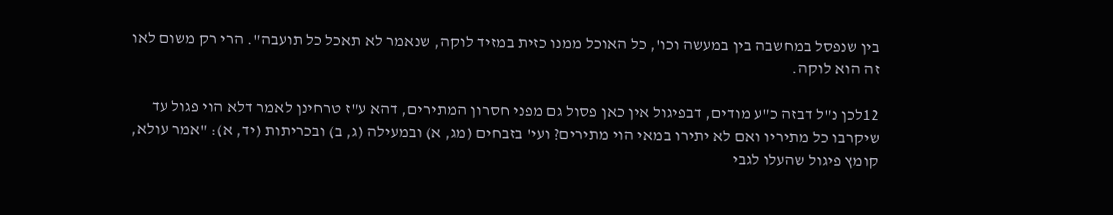בין שנפסל במחשבה בין במעשה וכו', כל האוכל ממנו כזית במזיד לוקה, שנאמר לא תאכל כל תועבה". הרי רק משום לאו זה הוא לוקה.

12לכן נ"ל דבזה כ"ע מודים, דבפיגול אין כאן פסול גם מפני חסרון המתירים, דהא ע"ז טרחינן לאמר דלא הוי פגול עד שיקרבו כל מתיריו ואם לא יתירו במאי הוי מתירים? ועי' בזבחים (מג, א) ובמעילה (ג, ב) ובכריתות (יד, א): "אמר עולא, קומץ פיגול שהעלו לגבי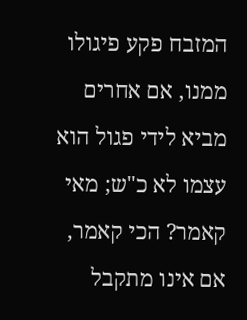המזבח פקע פיגולו ממנו, אם אחרים מביא לידי פגול הוא עצמו לא כ"ש; מאי קאמר? הכי קאמר, אם אינו מתקבל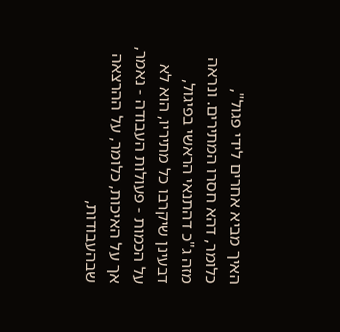האיך מביא אחרים לידי פגול", כלומר, דהא חסרו המתירים. ונראה מזה ג"כ דהתנאי הראשי בפיגול, דבעינן שיקרבו כל מתיריו, הוא לא על הכמות - פעולות העבודה - נאמר, אך על האיכות, כלומר, על ההרצאה שבהעבודות,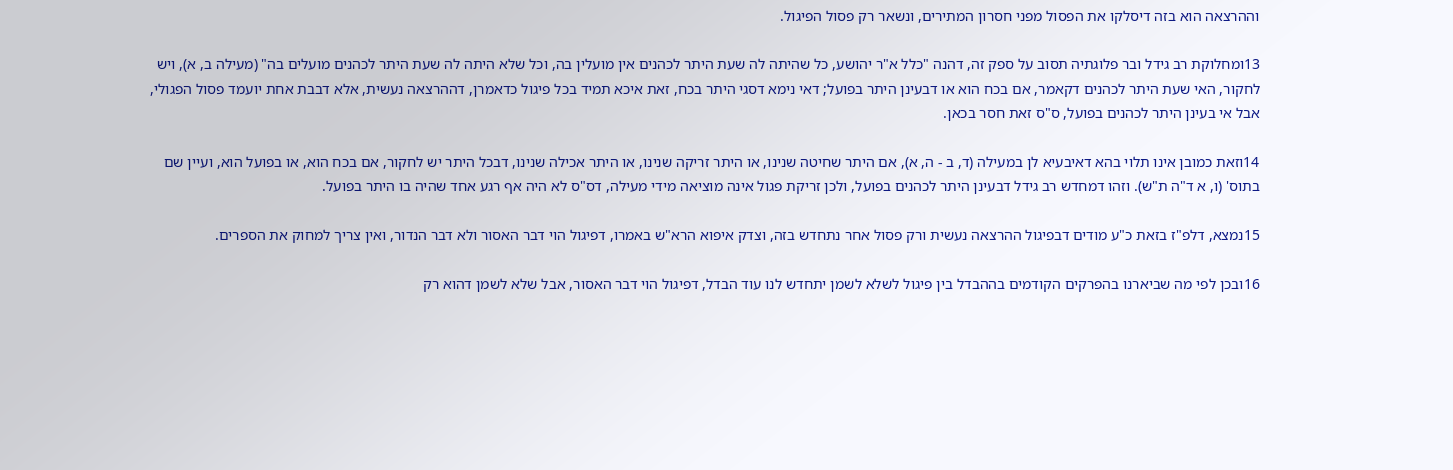וההרצאה הוא בזה דיסלקו את הפסול מפני חסרון המתירים, ונשאר רק פסול הפיגול.

13ומחלוקת רב גידל ובר פלוגתיה תסוב על ספק זה, דהנה "כלל א"ר יהושע, כל שהיתה לה שעת היתר לכהנים אין מועלין בה, וכל שלא היתה לה שעת היתר לכהנים מועלים בה" (מעילה ב, א), ויש לחקור, האי שעת היתר לכהנים דקאמר, אם בכח הוא או דבעינן היתר בפועל; דאי נימא דסגי היתר בכח, זאת איכא תמיד בכל פיגול כדאמרן, דההרצאה נעשית, אלא דבבת אחת יועמד פסול הפגולי, אבל אי בעינן היתר לכהנים בפועל, ס"ס זאת חסר בכאן.

14וזאת כמובן אינו תלוי בהא דאיבעיא לן במעילה (ד, ב - ה, א), אם היתר שחיטה שנינו, או היתר זריקה שנינו, או היתר אכילה שנינו, דבכל היתר יש לחקור, אם בכח הוא, או בפועל הוא, ועיין שם בתוס' (ו, א ד"ה ת"ש). וזהו דמחדש רב גידל דבעינן היתר לכהנים בפועל, ולכן זריקת פגול אינה מוציאה מידי מעילה, דס"ס לא היה אף רגע אחד שהיה בו היתר בפועל.

15נמצא, דלפ"ז בזאת כ"ע מודים דבפיגול ההרצאה נעשית ורק פסול אחר נתחדש בזה, וצדק איפוא הרא"ש באמרו, דפיגול הוי דבר האסור ולא דבר הנדור, ואין צריך למחוק את הספרים.

16ובכן לפי מה שביארנו בהפרקים הקודמים בההבדל בין פיגול לשלא לשמן יתחדש לנו עוד הבדל, דפיגול הוי דבר האסור, אבל שלא לשמן דהוא רק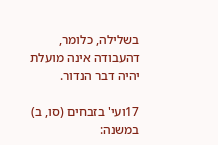בשלילה, כלומר, דהעבודה אינה מועלת יהיה דבר הנדור.

17ועי' בזבחים (סו, ב) במשנה: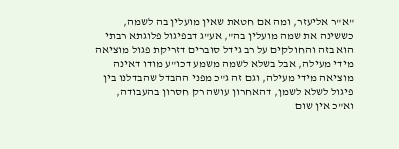"א"ר אליעזר, ומה אם חטאת שאין מועלין בה לשמה, כששינה את שמה מועלין בה", אע"ג דבפיגול פלוגתא רבתי הוא בזה והחולקים על רב גידל סוברים דזריקת פגול מוציאה מידי מעילה, אבל בשלא לשמה משמע דכו"ע מודו דאינה מוציאה מידי מעילה, וגם זה ג"כ מפני ההבדל שהבדלנו בין פיגול לשלא לשמן, דהאחרון עושה רק חסרון בהעבודה, וא"כ אין שום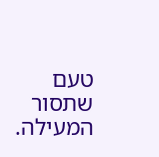טעם שתסור המעילה.